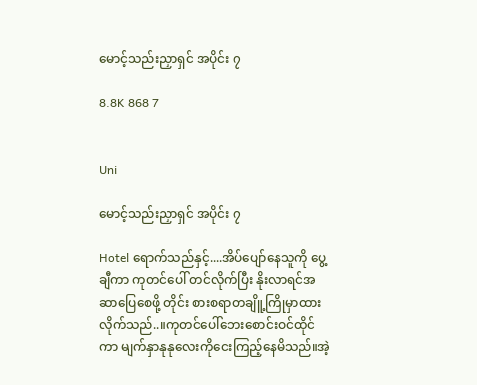မောင့်သည်းညှာရှင် အပိုင်း ၇

8.8K 868 7


Uni

မောင့်သည်းညှာရှင် အပိုင်း ၇

Hotel ရောက်သည်နှင့်....အိပ်ပျော်နေသူကို ပွေ့ချီကာ ကုတင်ပေါ် တင်လိုက်ပြီး နိုးလာရင်အဆာပြေစေဖို့ တိုင်း စားစရာတချိူ့ကြိုမှာထားလိုက်သည်..။ကုတင်ပေါ်ဘေးစောင်းဝင်ထိုင်ကာ မျက်နှာနုနုလေးကိုငေးကြည့်နေမိသည်။အဲ့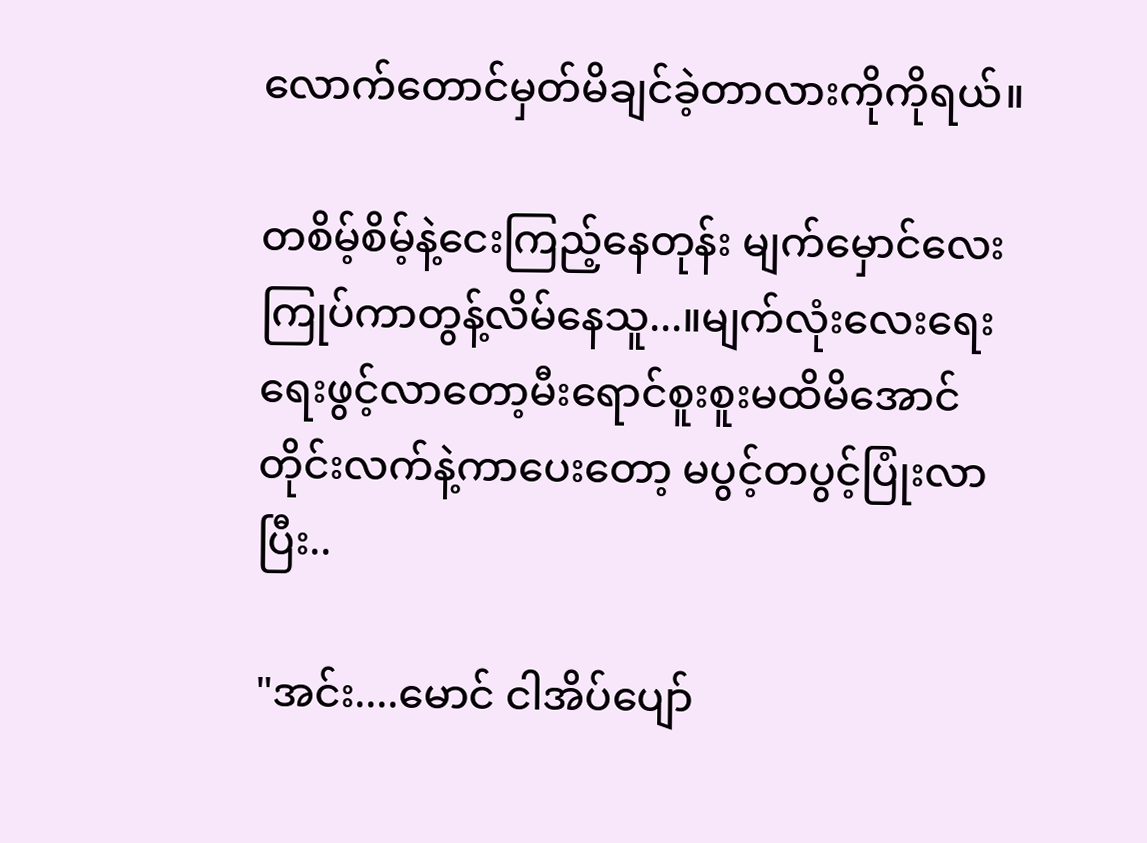လောက်တောင်မှတ်မိချင်ခဲ့တာလားကိုကိုရယ်။

တစိမ့်စိမ့်နဲ့ငေးကြည့်နေတုန်း မျက်မှောင်လေးကြုပ်ကာတွန့်လိမ်နေသူ...။မျက်လုံးလေးရေးရေးဖွင့်လာတော့မီးရောင်စူးစူးမထိမိအောင် တိုင်းလက်နဲ့ကာပေးတော့ မပွင့်တပွင့်ပြုံးလာပြီး..

"အင်း....မောင် ငါအိပ်ပျော်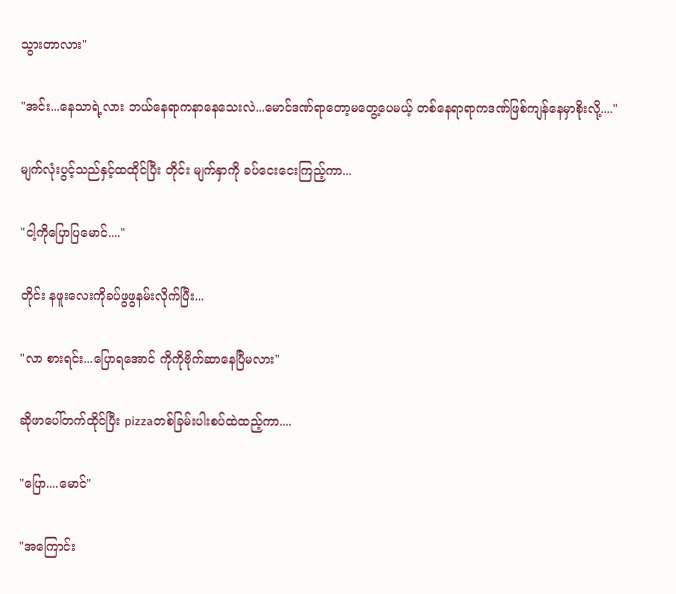သွားတာလား"

"အင်း...နေသာရဲ့လား ဘယ်နေရာကနာနေသေးလဲ...မောင်ဒဏ်ရာတော့မတွေ့ပေမယ့် တစ်နေရာရာကဒဏ်ဖြစ်ကျန်နေမှာစိုးလို့...."

မျက်လုံးပွင့်သည်နှင့်ထထိုင်ပြီး တိုင်း မျက်နှာကို ခပ်ငေးငေးကြည့်ကာ...

"ငါ့ကိုပြောပြမောင်...."

တိုင်း နဖူးလေးကိုခပ်ဖွဖွနမ်းလိုက်ပြီး...

"လာ စားရင်း...ပြောရအောင် ကိုကိုဗိုက်ဆာနေပြီမလား"

ဆိုဖာပေါ်တက်ထိုင်ပြီး pizzaတစ်ခြမ်းပါးစပ်ထဲထည့်ကာ....

"ပြော....မောင်"

"အကြောင်း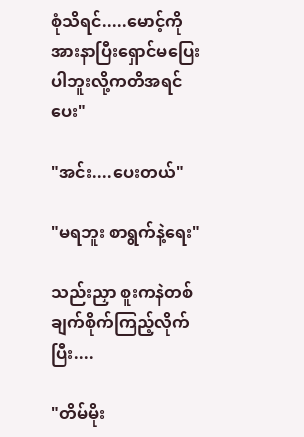စုံသိရင်.....မောင့်ကိုအားနာပြီးရှောင်မပြေးပါဘူးလို့ကတိအရင်ပေး"

"အင်း....ပေးတယ်"

"မရဘူး စာရွက်နဲ့ရေး"

သည်းညှာ စူးကနဲတစ်ချက်စိုက်ကြည့်လိုက်ပြီး....

"တိမ်မိုး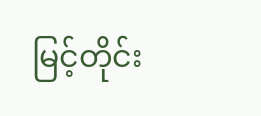မြင့်တိုင်း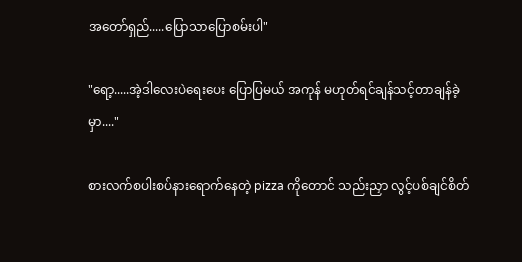အတော်ရှည်.....ပြောသာပြောစမ်းပါ"

"ရော့.....အဲ့ဒါလေးပဲရေးပေး ပြောပြမယ် အကုန် မဟုတ်ရင်ချန်သင့်တာချန်ခဲ့မှာ...."

စားလက်စပါးစပ်နားရောက်နေတဲ့ pizza ကိုတောင် သည်းညှာ လွင့်ပစ်ချင်စိတ်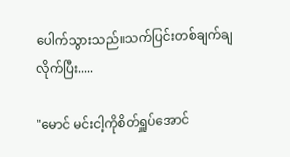ပေါက်သွားသည်။သက်ပြင်းတစ်ချက်ချလိုက်ပြီး.....

"မောင် မင်းငါ့ကိုစိတ်ရှူပ်အောင်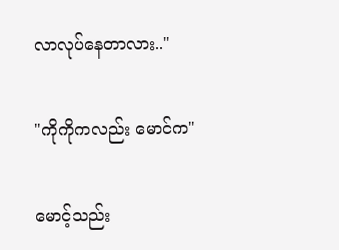လာလုပ်နေတာလား.."

"ကိုကိုကလည်း မောင်က"

မောင့်သည်း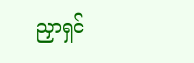ညှာရှင်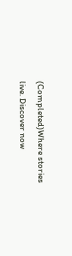(Completed)Where stories live. Discover now